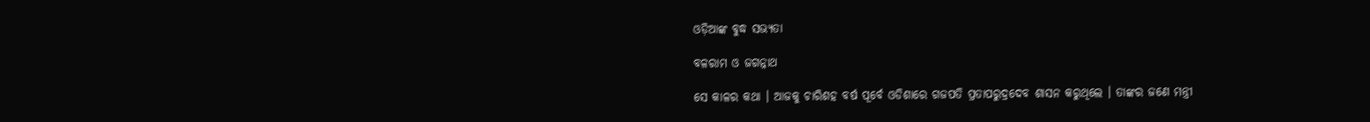ଓଡ଼ିଆଙ୍କ ବୁଦ୍ଧ ସଭ୍ୟତା

ବଳରାମ ଓ ଜଗନ୍ନାଥ

ସେ କାଳର କଥା । ଆଜକୁ ଚାରିଶହ ବର୍ଷ ପୂର୍ବେ ଓଡିଶାରେ ଗଜପତି ପ୍ରତାପରୁଦ୍ରଦେବ ଶାସନ କରୁଥିଲେ । ତାଙ୍କର ଜଣେ ମନ୍ତ୍ରୀ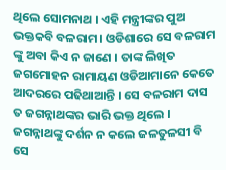ଥିଲେ ସୋମନାଥ । ଏହି ମନ୍ତ୍ରୀଙ୍କର ପୁଅ ଭକ୍ତକବି ବଳରାମ। ଓଡିଶାରେ ସେ ବଳରାମ ଙ୍କୁ ଅବା କିଏ ନ ଜାଣେ । ତାଙ୍କ ଲିଖିତ ଜଗମୋହନ ରାମାୟଣ ଓଡିଆମାନେ କେତେ ଆଦରରେ ପଢିଥାଆନ୍ତି । ସେ ବଳରାମ ଦାସ ତ ଜଗନ୍ନାଥଙ୍କର ଭାରି ଭକ୍ତ ଥିଲେ । ଜଗନ୍ନାଥଙ୍କୁ ଦର୍ଶନ ନ କଲେ ଜଳତୁଳସୀ ବି ସେ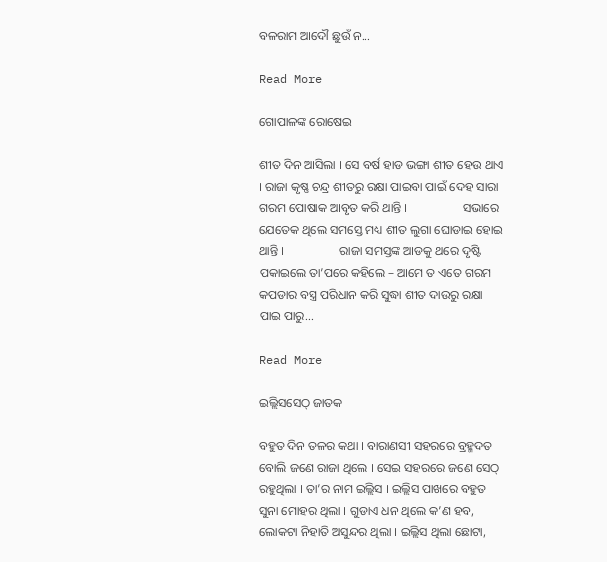ବଳରାମ ଆଦୌ ଛୁଉଁ ନ...

Read More

ଗୋପାଳଙ୍କ ରୋଷେଇ

ଶୀତ ଦିନ ଆସିଲା । ସେ ବର୍ଷ ହାଡ ଭଙ୍ଗା ଶୀତ ହେଉ ଥାଏ । ରାଜା କୃଷ୍ଣ ଚନ୍ଦ୍ର ଶୀତରୁ ରକ୍ଷା ପାଇବା ପାଇଁ ଦେହ ସାରା ଗରମ ପୋଷାକ ଆବୃତ କରି ଥାନ୍ତି ।                  ସଭାରେ ଯେତେକ ଥିଲେ ସମସ୍ତେ ମଧ୍ୟ ଶୀତ ଲୁଗା ଘୋଡାଇ ହୋଇ ଥାନ୍ତି ।                  ରାଜା ସମସ୍ତଙ୍କ ଆଡକୁ ଥରେ ଦୃଷ୍ଟି ପକାଇଲେ ତା’ପରେ କହିଲେ – ଆମେ ତ ଏତେ ଗରମ କପଡାର ବସ୍ତ୍ର ପରିଧାନ କରି ସୁଦ୍ଧା ଶୀତ ଦାଉରୁ ରକ୍ଷା ପାଇ ପାରୁ...

Read More

ଇଲ୍ଲିସସେଠ୍ ଜାତକ

ବହୁତ ଦିନ ତଳର କଥା । ବାରାଣସୀ ସହରରେ ବ୍ରହ୍ମଦତ ବୋଲି ଜଣେ ରାଜା ଥିଲେ । ସେଇ ସହରରେ ଜଣେ ସେଠ୍ ରହୁଥିଲା । ତା’ର ନାମ ଇଲ୍ଲିସ । ଇଲ୍ଲିସ ପାଖରେ ବହୁତ ସୁନା ମୋହର ଥିଲା । ଗୁଡାଏ ଧନ ଥିଲେ କ’ଣ ହବ, ଲୋକଟା ନିହାତି ଅସୁନ୍ଦର ଥିଲା । ଇଲ୍ଲିସ ଥିଲା ଛୋଟା,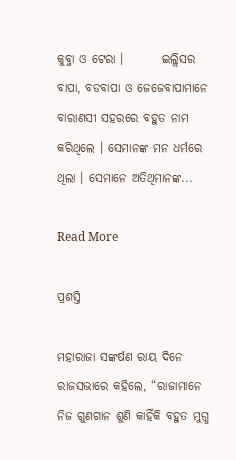କୁବ୍ଜା ଓ ଟେରା ।        ଇଲ୍ଲିସର ବାପା, ବଡବାପା ଓ ଜେଜେବାପାମାନେ ବାରାଣସୀ ସହରରେ ବହୁତ ନାମ କରିଥିଲେ । ସେମାନଙ୍କ ମନ ଧର୍ମରେ ଥିଲା । ସେମାନେ ଅତିଥିମାନଙ୍କ...

Read More

ପ୍ରଶସ୍ତି

ମହାରାଜା ସଙ୍କର୍ଷଣ ରାୟ ଦିନେ ରାଜସଭାରେ କହିଲେ, “ରାଜାମାନେ ନିଜ ଗୁଣଗାନ ଶୁଣି କାହିଁକି ବହୁତ ମୁଗ୍ଧ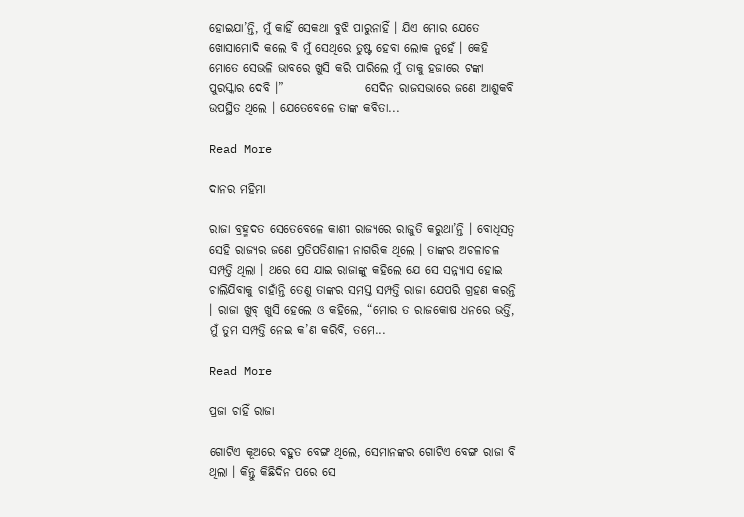ହୋଇଯା’ନ୍ତି, ମୁଁ କାହିଁ ସେକଥା ବୁଝି ପାରୁନାହିଁ । ଯିଏ ମୋର ଯେତେ ଖୋସାମୋଦି କଲେ ବି ମୁଁ ସେଥିରେ ତୁଷ୍ଟ ହେବା ଲୋକ ନୁହେଁ । କେହି ମୋତେ ସେଭଳି ଭାବରେ ଖୁସି କରି ପାରିଲେ ମୁଁ ତାକୁ ହଜାରେ ଟଙ୍କା ପୁରସ୍କାର ଦେବି ।”                 ସେଦିନ ରାଜସଭାରେ ଜଣେ ଆଶୁକବି ଉପସ୍ଥିତ ଥିଲେ । ଯେତେବେଳେ ତାଙ୍କ କବିତା...

Read More

ଦାନର ମହିମା

ରାଜା ବ୍ରହ୍ମଦତ ସେତେବେଳେ କାଶୀ ରାଜ୍ୟରେ ରାଜୁତି କରୁଥା’ନ୍ତି । ବୋଧିସତ୍ୱ ସେହି ରାଜ୍ୟର ଜଣେ ପ୍ରତିପତିଶାଳୀ ନାଗରିକ ଥିଲେ । ତାଙ୍କର ଅଚଳାଚଳ ସମ୍ପତ୍ତି ଥିଲା । ଥରେ ସେ ଯାଇ ରାଜାଙ୍କୁ କହିଲେ ଯେ ସେ ସନ୍ନ୍ୟାସ ହୋଇ ଚାଲିଯିବାକୁ ଚାହାଁନ୍ତି ତେଣୁ ତାଙ୍କର ସମସ୍ତ ସମ୍ପତ୍ତି ରାଜା ଯେପରି ଗ୍ରହଣ କରନ୍ତି । ରାଜା ଖୁବ୍ ଖୁସି ହେଲେ ଓ କହିଲେ, “ମୋର ତ ରାଜକୋଷ ଧନରେ ଭର୍ତ୍ତି, ମୁଁ ତୁମ ସମ୍ପତ୍ତି ନେଇ କ’ଣ କରିବି, ତମେ...

Read More

ପ୍ରଜା ଚାହିଁ ରାଜା

ଗୋଟିଏ କୂଅରେ ବହୁତ ବେଙ୍ଗ ଥିଲେ, ସେମାନଙ୍କର ଗୋଟିଏ ବେଙ୍ଗ ରାଜା ବି ଥିଲା । କିନ୍ତୁ କିଛିଦିନ ପରେ ସେ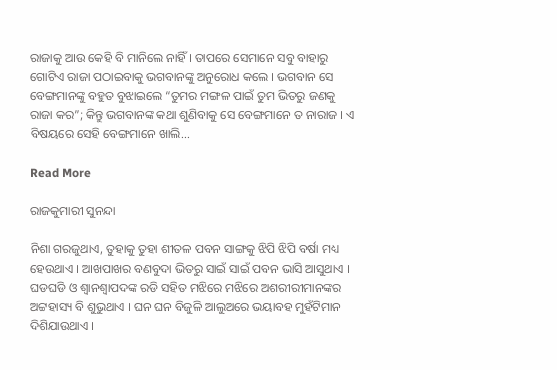ରାଜାକୁ ଆଉ କେହି ବି ମାନିଲେ ନାହିଁ । ତାପରେ ସେମାନେ ସବୁ ବାହାରୁ ଗୋଟିଏ ରାଜା ପଠାଇବାକୁ ଭଗବାନଙ୍କୁ ଅନୁରୋଧ କଲେ । ଭଗବାନ ସେ ବେଙ୍ଗମାନଙ୍କୁ ବହୁତ ବୁଝାଇଲେ “ତୁମର ମଙ୍ଗଳ ପାଇଁ ତୁମ ଭିତରୁ ଜଣକୁ ରାଜା କର”; କିନ୍ତୁ ଭଗବାନଙ୍କ କଥା ଶୁଣିବାକୁ ସେ ବେଙ୍ଗମାନେ ତ ନାରାଜ । ଏ ବିଷୟରେ ସେହି ବେଙ୍ଗମାନେ ଖାଲି...

Read More

ରାଜକୁମାରୀ ସୁନନ୍ଦା

ନିଶା ଗରଜୁଥାଏ, ତୁହାକୁ ତୁହା ଶୀତଳ ପବନ ସାଙ୍ଗକୁ ଝିପି ଝିପି ବର୍ଷା ମଧ୍ୟ ହେଉଥାଏ । ଆଖପାଖର ବଣବୁଦା ଭିତରୁ ସାଇଁ ସାଇଁ ପବନ ଭାସି ଆସୁଥାଏ । ଘଡଘଡି ଓ ଶ୍ୱାନଶ୍ୱାପଦଙ୍କ ରଡି ସହିତ ମଝିରେ ମଝିରେ ଅଶରୀରୀମାନଙ୍କର ଅଟ୍ଟହାସ୍ୟ ବି ଶୁଭୁଥାଏ । ଘନ ଘନ ବିଜୁଳି ଆଲୁଅରେ ଭୟାବହ ମୁହଁଟିମାନ ଦିଶିଯାଉଥାଏ ।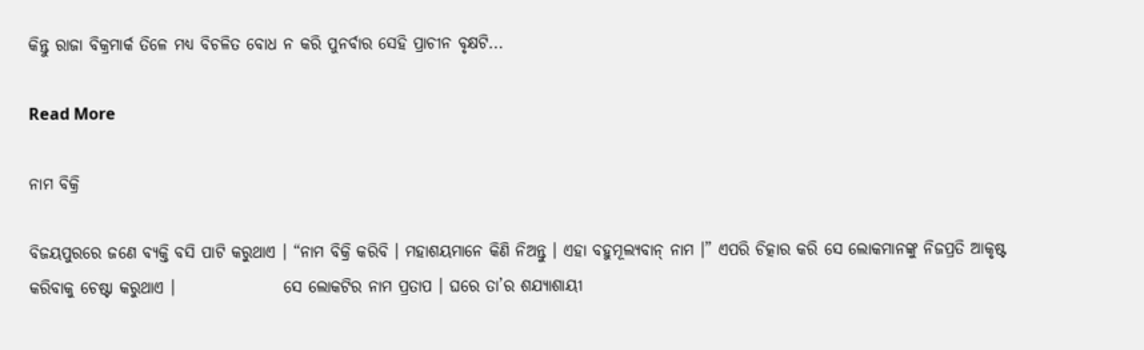କିନ୍ତୁ ରାଜା ବିକ୍ରମାର୍କ ତିଳେ ମଧ୍ୟ ବିଚଳିତ ବୋଧ ନ କରି ପୁନର୍ବାର ସେହି ପ୍ରାଚୀନ ବୃକ୍ଷଟି...

Read More

ନାମ ବିକ୍ରି

ବିଜୟପୁରରେ ଜଣେ ବ୍ୟକ୍ତି ବସି ପାଟି କରୁଥାଏ । “ନାମ ବିକ୍ରି କରିବି । ମହାଶୟମାନେ କିଣି ନିଅନ୍ତୁ । ଏହା ବହୁମୂଲ୍ୟବାନ୍ ନାମ ।” ଏପରି ଚିତ୍କାର କରି ସେ ଲୋକମାନଙ୍କୁ ନିଜପ୍ରତି ଆକୃଷ୍ଟ କରିବାକୁ ଚେଷ୍ଟା କରୁଥାଏ ।                 ସେ ଲୋକଟିର ନାମ ପ୍ରତାପ । ଘରେ ତା’ର ଶଯ୍ୟାଶାୟୀ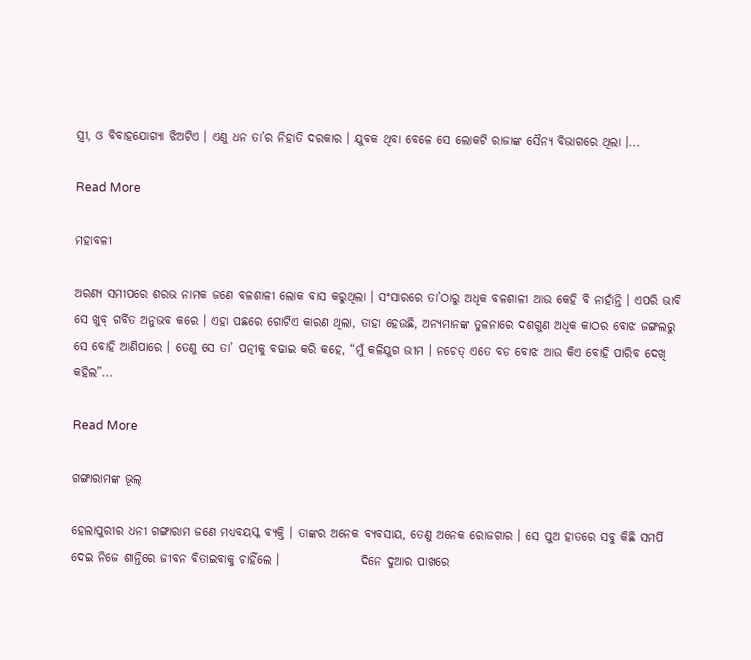ସ୍ତ୍ରୀ, ଓ ବିବାହଯୋଗ୍ୟା ଝିଅଟିଏ । ଏଣୁ ଧନ ତା’ର ନିହାତି ଦରକାର । ଯୁବକ ଥିବା ବେଳେ ସେ ଲୋକଟି ରାଜାଙ୍କ ସୈନ୍ୟ ବିଭାଗରେ ଥିଲା ।...

Read More

ମହାବଳୀ

ଅରଣ୍ୟ ସମୀପରେ ଶରଭ ନାମକ ଜଣେ ବଳଶାଳୀ ଲୋକ ବାସ କରୁଥିଲା । ସଂସାରରେ ତା’ଠାରୁ ଅଧିକ ବଳଶାଳୀ ଆଉ କେହି ବି ନାହାଁନ୍ତି । ଏପରି ଭାବି ସେ ଖୁବ୍ ଗର୍ବିତ ଅନୁଭବ କରେ । ଏହା ପଛରେ ଗୋଟିଏ କାରଣ ଥିଲା, ତାହା ହେଉଛି, ଅନ୍ୟମାନଙ୍କ ତୁଳନାରେ ଦଶଗୁଣ ଅଧିକ କାଠର ବୋଝ ଜଙ୍ଗଲରୁ ସେ ବୋହି ଆଣିପାରେ । ତେଣୁ ସେ ତା’ ପତ୍ନୀକୁ ବଢାଇ କରି କହେ, “ମୁଁ କଳିଯୁଗ ଭୀମ । ନଚେତ୍ ଏତେ ବଡ ବୋଝ ଆଉ କିଏ ବୋହି ପାରିବ ଦେଖି କହିଲ”...

Read More

ଗଙ୍ଗାରାମଙ୍କ ଭୂଲ୍

ହେଲାପୁରୀର ଧନୀ ଗଙ୍ଗାରାମ ଜଣେ ମଧ୍ୟବୟସ୍କ ବ୍ୟକ୍ତି । ତାଙ୍କର ଅନେକ ବ୍ୟବସାୟ, ତେଣୁ ଅନେକ ରୋଜଗାର । ସେ ପୁଅ ହାତରେ ସବୁ କିଛି ସମର୍ପି ଦେଇ ନିଜେ ଶାନ୍ତିରେ ଜୀବନ ବିତାଇବାକୁ ଚାହିଁଲେ ।                 ଦିନେ ଦୁଆର ପାଖରେ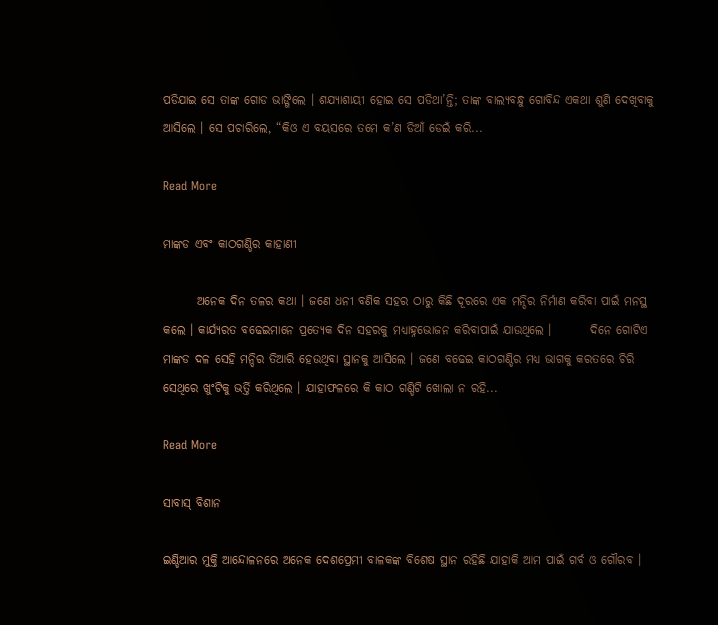ପଡିଯାଇ ସେ ତାଙ୍କ ଗୋଡ ଭାଙ୍ଗିଲେ । ଶଯ୍ୟାଶାୟୀ ହୋଇ ସେ ପଡିଥା’ନ୍ତି; ତାଙ୍କ ବାଲ୍ୟବନ୍ଧୁ ଗୋବିନ୍ଦ ଏକଥା ଶୁଣି ଦେଖିବାକୁ ଆସିଲେ । ସେ ପଚାରିଲେ, “କିଓ ଏ ବୟସରେ ତମେ କ’ଣ ଡିଆଁ ଡେଇଁ କରି...

Read More

ମାଙ୍କଡ ଏବଂ କାଠଗଣ୍ଡିର କାହାଣୀ

       ଅନେକ ଦିନ ତଳର କଥା । ଜଣେ ଧନୀ ବଣିକ ସହର ଠାରୁ କିଛି ଦୂରରେ ଏକ ମନ୍ଦିର ନିର୍ମାଣ କରିବା ପାଇଁ ମନସ୍ଥ କଲେ । କାର୍ଯ୍ୟରତ ବଢେଇମାନେ ପ୍ରତ୍ୟେକ ଦିନ ସହରକୁ ମଧ୍ୟାହ୍ନଭୋଜନ କରିବାପାଇଁ ଯାଉଥିଲେ ।        ଦିନେ ଗୋଟିଏ ମାଙ୍କଡ ଦଳ ସେହି ମନ୍ଦିର ତିଆରି ହେଉଥିବା ସ୍ଥାନକୁ ଆସିଲେ । ଜଣେ ବଢେଇ କାଠଗଣ୍ଡିର ମଧ୍ୟ ଭାଗକୁ କରତରେ ଚିରି ସେଥିରେ ଖୁଂଟିକୁ ଭର୍ତ୍ତି କରିଥିଲେ । ଯାହାଫଳରେ କି କାଠ ଗଣ୍ଡିଟି ଖୋଲା ନ ରହି...

Read More

ସାବାସ୍ ବିଶାନ

ଇଣ୍ଡିଆର ମୁକ୍ତି ଆନ୍ଦୋଳନରେ ଅନେକ ଦେଶପ୍ରେମୀ ବାଳକଙ୍କ ବିଶେଷ ସ୍ଥାନ ରହିଛି ଯାହାକି ଆମ ପାଇଁ ଗର୍ବ ଓ ଗୌରବ ।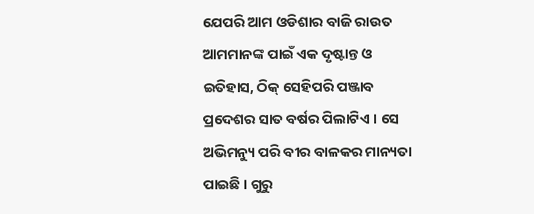ଯେପରି ଆମ ଓଡିଶାର ବାଜି ରାଉତ ଆମମାନଙ୍କ ପାଇଁ ଏକ ଦୃଷ୍ଟାନ୍ତ ଓ ଇତିହାସ, ଠିକ୍ ସେହିପରି ପଞ୍ଜାବ ପ୍ରଦେଶର ସାତ ବର୍ଷର ପିଲାଟିଏ । ସେ ଅଭିମନ୍ୟୁ ପରି ବୀର ବାଳକର ମାନ୍ୟତା ପାଇଛି । ଗୁରୁ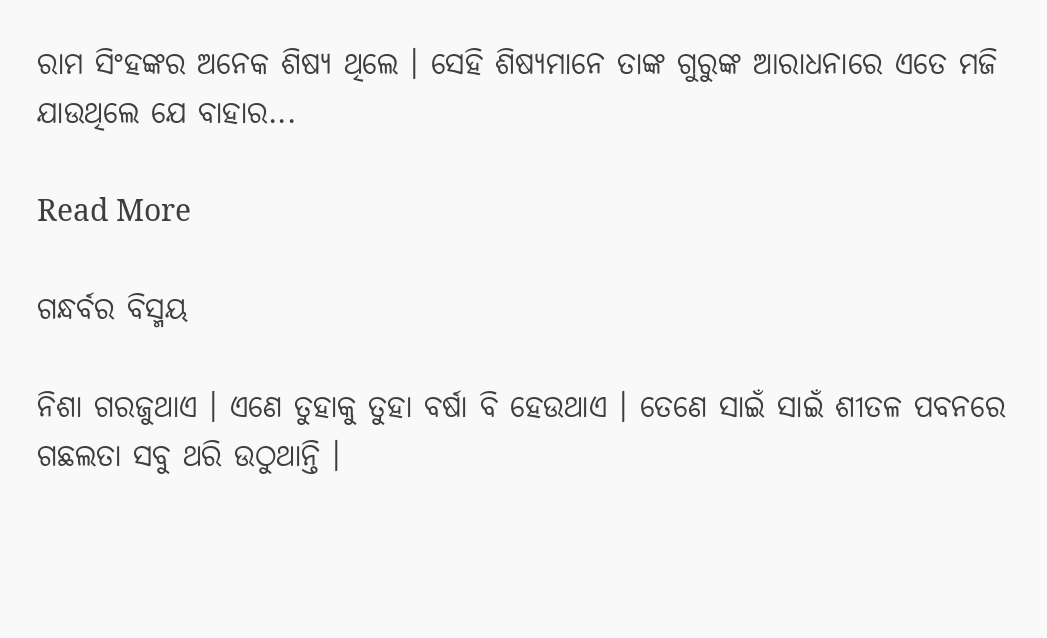ରାମ ସିଂହଙ୍କର ଅନେକ ଶିଷ୍ୟ ଥିଲେ । ସେହି ଶିଷ୍ୟମାନେ ତାଙ୍କ ଗୁରୁଙ୍କ ଆରାଧନାରେ ଏତେ ମଜି ଯାଉଥିଲେ ଯେ ବାହାର...

Read More

ଗନ୍ଧର୍ବର ବିସ୍ମୟ

ନିଶା ଗରଜୁଥାଏ । ଏଣେ ତୁହାକୁ ତୁହା ବର୍ଷା ବି ହେଉଥାଏ । ତେଣେ ସାଇଁ ସାଇଁ ଶୀତଳ ପବନରେ ଗଛଲତା ସବୁ ଥରି ଉଠୁଥାନ୍ତି ।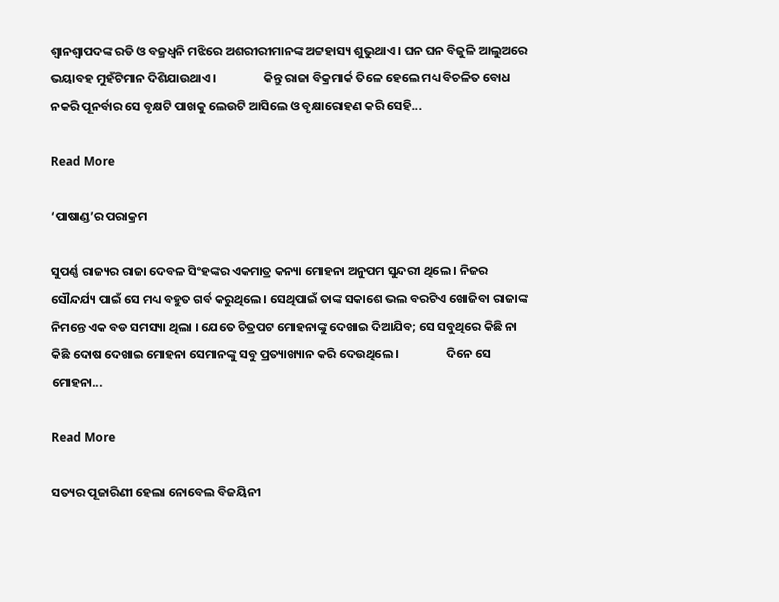ଶ୍ୱାନଶ୍ୱାପଦଙ୍କ ରଡି ଓ ବଜ୍ରଧ୍ୱନି ମଝିରେ ଅଶରୀରୀମାନଙ୍କ ଅଟ୍ଟହାସ୍ୟ ଶୁଭୁଥାଏ । ଘନ ଘନ ବିଜୁଳି ଆଲୁଅରେ ଭୟାବହ ମୁହଁଟିମାନ ଦିଶିଯାଉଥାଏ ।                 କିନ୍ତୁ ରାଜା ବିକ୍ରମାର୍କ ତିଳେ ହେଲେ ମଧ୍ୟ ବିଚଳିତ ବୋଧ ନକରି ପୂନର୍ବାର ସେ ବୃକ୍ଷଟି ପାଖକୁ ଲେଉଟି ଆସିଲେ ଓ ବୃକ୍ଷାରୋହଣ କରି ସେହି...

Read More

‘ପାଷାଣ୍ଡ’ର ପରାକ୍ରମ

ସୁପର୍ଣ୍ଣ ରାଜ୍ୟର ରାଜା ଦେବଳ ସିଂହଙ୍କର ଏକମାତ୍ର କନ୍ୟା ମୋହନା ଅନୁପମ ସୁନ୍ଦରୀ ଥିଲେ । ନିଜର ସୌନ୍ଦର୍ଯ୍ୟ ପାଇଁ ସେ ମଧ୍ୟ ବହୁତ ଗର୍ବ କରୁଥିଲେ । ସେଥିପାଇଁ ତାଙ୍କ ସକାଶେ ଭଲ ବରଟିଏ ଖୋଜିବା ରାଜାଙ୍କ ନିମନ୍ତେ ଏକ ବଡ ସମସ୍ୟା ଥିଲା । ଯେତେ ଚିତ୍ରପଟ ମୋହନାଙ୍କୁ ଦେଖାଇ ଦିଆଯିବ; ସେ ସବୁଥିରେ କିଛି ନା କିଛି ଦୋଷ ଦେଖାଇ ମୋହନା ସେମାନଙ୍କୁ ସବୁ ପ୍ରତ୍ୟାଖ୍ୟାନ କରି ଦେଉଥିଲେ ।                 ଦିନେ ସେ ମୋହନା...

Read More

ସତ୍ୟର ପୂଜାରିଣୀ ହେଲା ନୋବେଲ ବିଜୟିନୀ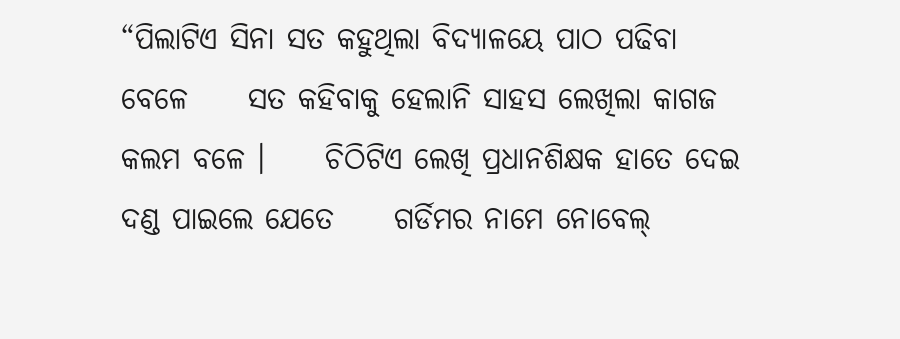“ପିଲାଟିଏ ସିନା ସତ କହୁଥିଲା ବିଦ୍ୟାଳୟେ ପାଠ ପଢିବା ବେଳେ     ସତ କହିବାକୁ ହେଲାନି ସାହସ ଲେଖିଲା କାଗଜ କଲମ ବଳେ ।     ଚିଠିଟିଏ ଲେଖି ପ୍ରଧାନଶିକ୍ଷକ ହାତେ ଦେଇ ଦଣ୍ଡ ପାଇଲେ ଯେତେ     ଗର୍ଡିମର ନାମେ ନୋବେଲ୍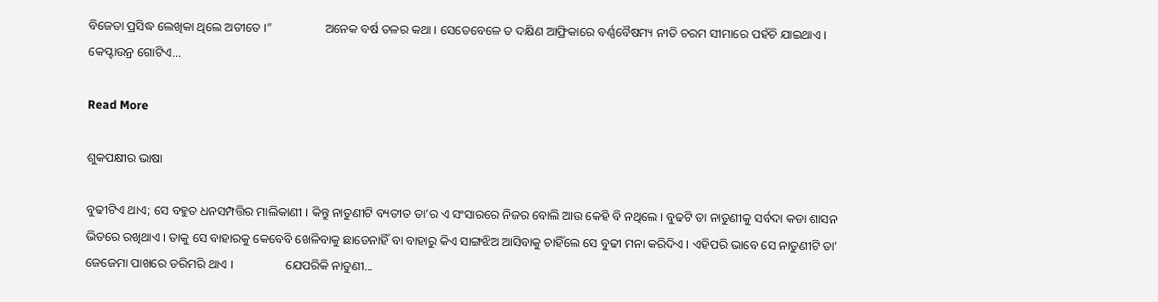ବିଜେତା ପ୍ରସିଦ୍ଧ ଲେଖିକା ଥିଲେ ଅତୀତେ ।”                 ଅନେକ ବର୍ଷ ତଳର କଥା । ସେତେବେଳେ ତ ଦକ୍ଷିଣ ଆଫ୍ରିକାରେ ବର୍ଣ୍ଣବୈଷମ୍ୟ ନୀତି ଚରମ ସୀମାରେ ପହଁଚି ଯାଇଥାଏ । କେପ୍ଟାଉନ୍ର ଗୋଟିଏ...

Read More

ଶୁକପକ୍ଷୀର ଭାଷା

ବୁଢୀଟିଏ ଥାଏ; ସେ ବହୁତ ଧନସମ୍ପତ୍ତିର ମାଲିକାଣୀ । କିନ୍ତୁ ନାତୁଣୀଟି ବ୍ୟତୀତ ତା’ର ଏ ସଂସାରରେ ନିଜର ବୋଲି ଆଉ କେହି ବି ନଥିଲେ । ବୁଢଟି ତା ନାତୁଣୀକୁ ସର୍ବଦା କଡା ଶାସନ ଭିତରେ ରଖିଥାଏ । ତାକୁ ସେ ବାହାରକୁ କେବେବି ଖେଳିବାକୁ ଛାଡେନାହିଁ ବା ବାହାରୁ କିଏ ସାଙ୍ଗଝିଅ ଆସିବାକୁ ଚାହିଁଲେ ସେ ବୁଢୀ ମନା କରିଦିଏ । ଏହିପରି ଭାବେ ସେ ନାତୁଣୀଟି ତା’ ଜେଜେମା ପାଖରେ ଡରିମରି ଥାଏ ।                 ଯେପରିକି ନାତୁଣୀ...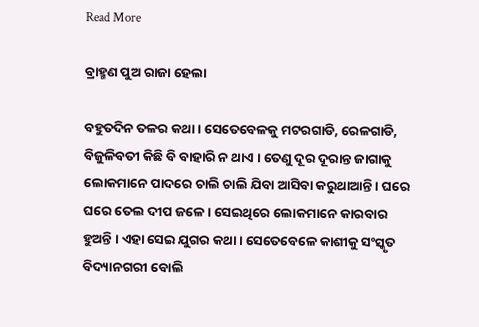Read More

ବ୍ରାହ୍ମଣ ପୁଅ ରାଜା ହେଲା

ବହୁତଦିନ ତଳର କଥା । ସେତେବେଳକୁ ମଟରଗାଡି, ରେଳଗାଡି, ବିଜୁଳିବତୀ କିଛି ବି ବାହାରି ନ ଥାଏ । ତେଣୁ ଦୂର ଦୂରାନ୍ତ ଜାଗାକୁ ଲୋକମାନେ ପାଦରେ ଚାଲି ଚାଲି ଯିବା ଆସିବା କରୁଥାଆନ୍ତି । ଘରେ ଘରେ ତେଲ ଦୀପ ଜଳେ । ସେଇଥିରେ ଲୋକମାନେ କାରବାର ହୁଅନ୍ତି । ଏହା ସେଇ ଯୁଗର କଥା । ସେତେବେଳେ କାଶୀକୁ ସଂସ୍କୃତ ବିଦ୍ୟାନଗରୀ ବୋଲି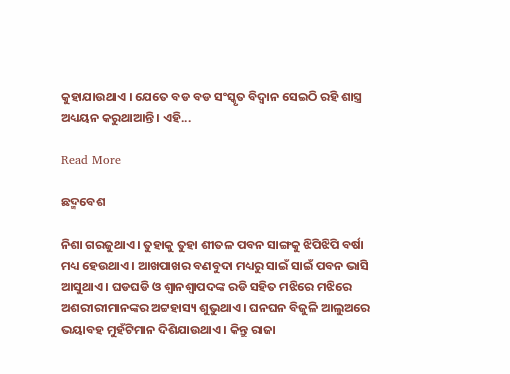କୁହାଯାଉଥାଏ । ଯେତେ ବଡ ବଡ ସଂସ୍କୃତ ବିଦ୍ୱାନ ସେଇଠି ରହି ଶାସ୍ତ୍ର ଅଧ୍ୟୟନ କରୁଥାଆନ୍ତି । ଏହି...

Read More

ଛଦ୍ମବେଶ

ନିଶା ଗରଜୁଥାଏ । ତୁହାକୁ ତୁହା ଶୀତଳ ପବନ ସାଙ୍ଗକୁ ଝିପିଝିପି ବର୍ଷା ମଧ୍ୟ ହେଉଥାଏ । ଆଖପାଖର ବଣବୁଦା ମଧ୍ୟରୁ ସାଇଁ ସାଇଁ ପବନ ଭାସି ଆସୁଥାଏ । ଘଡଘଡି ଓ ଶ୍ୱାନଶ୍ୱାପଦଙ୍କ ରଡି ସହିତ ମଝିରେ ମଝିରେ ଅଶରୀରୀମାନଙ୍କର ଅଟ୍ଟହାସ୍ୟ ଶୁଭୁଥାଏ । ଘନଘନ ବିଜୁଳି ଆଲୁଅରେ ଭୟାବହ ମୁହଁଟିମାନ ଦିଶିଯାଉଥାଏ । କିନ୍ତୁ ରାଜା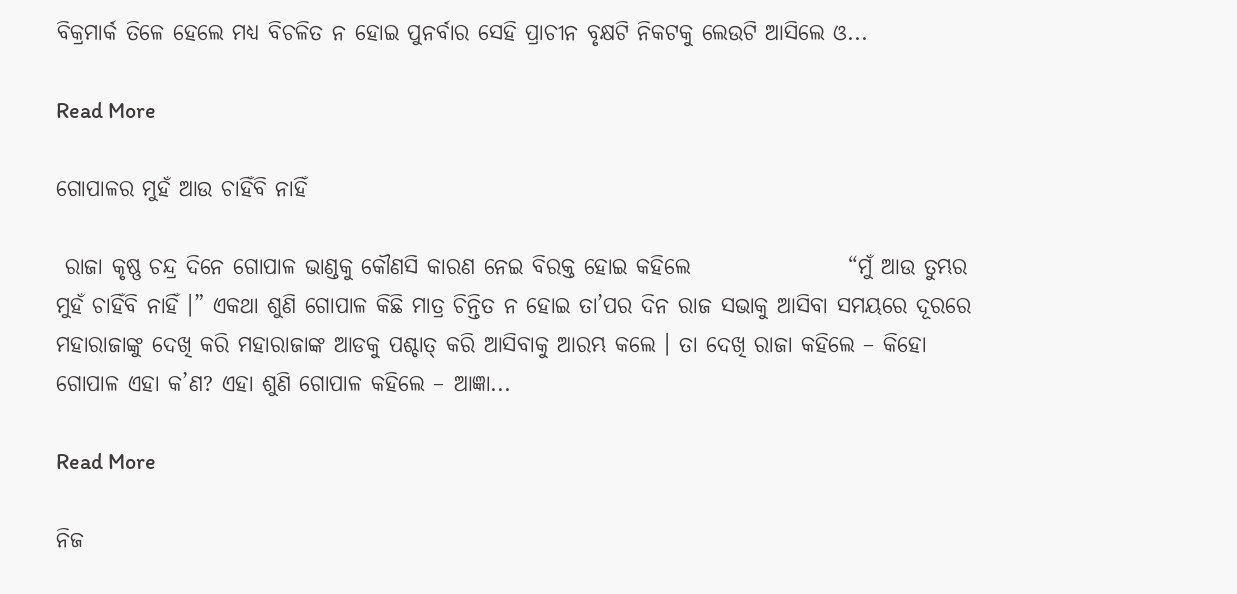ବିକ୍ରମାର୍କ ତିଳେ ହେଲେ ମଧ୍ୟ ବିଚଳିତ ନ ହୋଇ ପୁନର୍ବାର ସେହି ପ୍ରାଚୀନ ବୃକ୍ଷଟି ନିକଟକୁ ଲେଉଟି ଆସିଲେ ଓ...

Read More

ଗୋପାଳର ମୁହଁ ଆଉ ଚାହିଁବି ନାହିଁ

 ରାଜା କୃଷ୍ଣ ଚନ୍ଦ୍ର ଦିନେ ଗୋପାଳ ଭାଣ୍ଡକୁ କୌଣସି କାରଣ ନେଇ ବିରକ୍ତ ହୋଇ କହିଲେ                  “ମୁଁ ଆଉ ତୁମ୍ଭର ମୁହଁ ଚାହିଁବି ନାହିଁ ।” ଏକଥା ଶୁଣି ଗୋପାଳ କିଛି ମାତ୍ର ଚିନ୍ତିତ ନ ହୋଇ ତା’ପର ଦିନ ରାଜ ସଭାକୁ ଆସିବା ସମୟରେ ଦୂରରେ ମହାରାଜାଙ୍କୁ ଦେଖି କରି ମହାରାଜାଙ୍କ ଆଡକୁ ପଶ୍ଚାତ୍ କରି ଆସିବାକୁ ଆରମ୍ଭ କଲେ । ତା ଦେଖି ରାଜା କହିଲେ – କିହୋ ଗୋପାଳ ଏହା କ’ଣ? ଏହା ଶୁଣି ଗୋପାଳ କହିଲେ – ଆଜ୍ଞା...

Read More

ନିଜ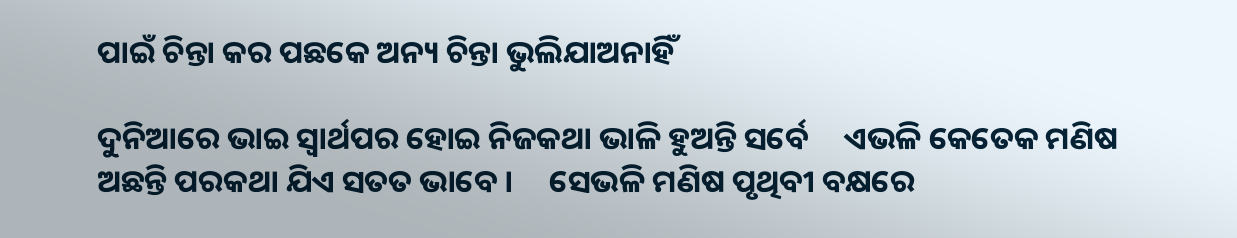ପାଇଁ ଚିନ୍ତା କର ପଛକେ ଅନ୍ୟ ଚିନ୍ତା ଭୁଲିଯାଅନାହିଁ

ଦୁନିଆରେ ଭାଇ ସ୍ୱାର୍ଥପର ହୋଇ ନିଜକଥା ଭାଳି ହୁଅନ୍ତି ସର୍ବେ     ଏଭଳି କେତେକ ମଣିଷ ଅଛନ୍ତି ପରକଥା ଯିଏ ସତତ ଭାବେ ।     ସେଭଳି ମଣିଷ ପୃଥିବୀ ବକ୍ଷରେ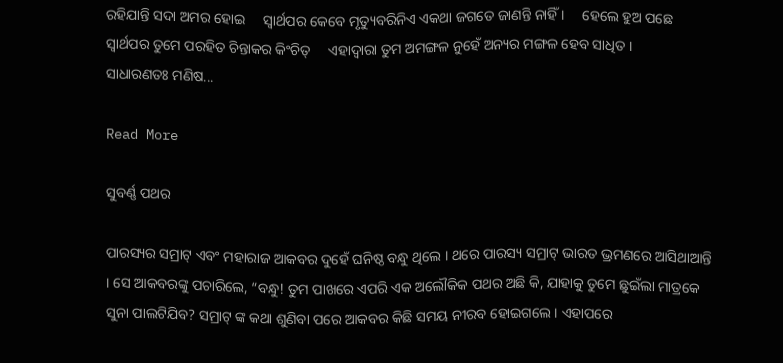ରହିଯାନ୍ତି ସଦା ଅମର ହୋଇ     ସ୍ୱାର୍ଥପର କେବେ ମୃତ୍ୟୁବରିନିଏ ଏକଥା ଜଗତେ ଜାଣନ୍ତି ନାହିଁ ।     ହେଲେ ହୁଅ ପଛେ ସ୍ୱାର୍ଥପର ତୁମେ ପରହିତ ଚିନ୍ତାକର କିଂଚିତ୍     ଏହାଦ୍ୱାରା ତୁମ ଅମଙ୍ଗଳ ନୁହେଁ ଅନ୍ୟର ମଙ୍ଗଳ ହେବ ସାଧିତ ।                 ସାଧାରଣତଃ ମଣିଷ...

Read More

ସୁବର୍ଣ୍ଣ ପଥର

ପାରସ୍ୟର ସମ୍ରାଟ୍ ଏବଂ ମହାରାଜ ଆକବର ଦୁହେଁ ଘନିଷ୍ଠ ବନ୍ଧୁ ଥିଲେ । ଥରେ ପାରସ୍ୟ ସମ୍ରାଟ୍ ଭାରତ ଭ୍ରମଣରେ ଆସିଥାଆନ୍ତି । ସେ ଆକବରଙ୍କୁ ପଚାରିଲେ, “ବନ୍ଧୁ! ତୁମ ପାଖରେ ଏପରି ଏକ ଅଲୌକିକ ପଥର ଅଛି କି, ଯାହାକୁ ତୁମେ ଛୁଇଁଲା ମାତ୍ରକେ ସୁନା ପାଲଟିଯିବ? ସମ୍ରାଟ୍ ଙ୍କ କଥା ଶୁଣିବା ପରେ ଆକବର କିଛି ସମୟ ନୀରବ ହୋଇଗଲେ । ଏହାପରେ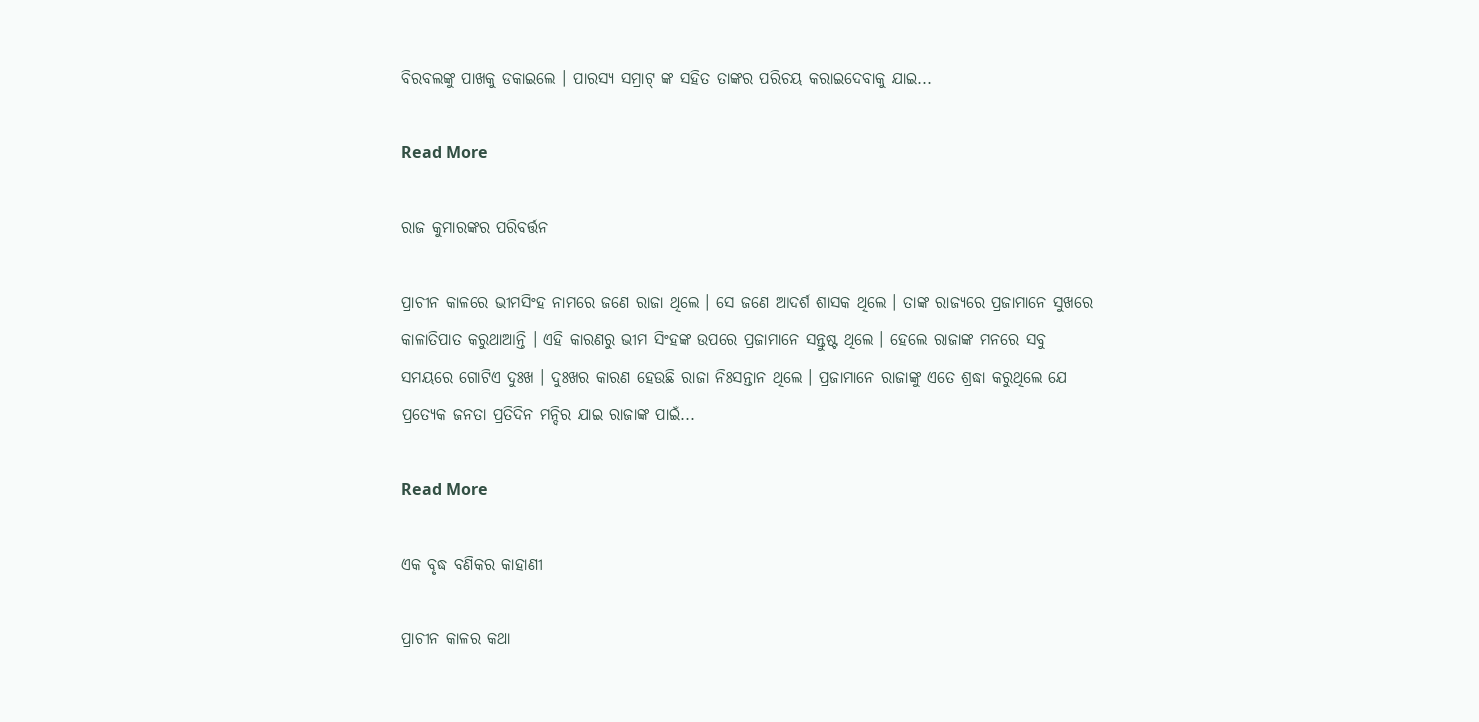ବିରବଲଙ୍କୁ ପାଖକୁ ଡକାଇଲେ । ପାରସ୍ୟ ସମ୍ରାଟ୍ ଙ୍କ ସହିତ ତାଙ୍କର ପରିଚୟ କରାଇଦେବାକୁ ଯାଇ...

Read More

ରାଜ କୁମାରଙ୍କର ପରିବର୍ତ୍ତନ

ପ୍ରାଚୀନ କାଳରେ ଭୀମସିଂହ ନାମରେ ଜଣେ ରାଜା ଥିଲେ । ସେ ଜଣେ ଆଦର୍ଶ ଶାସକ ଥିଲେ । ତାଙ୍କ ରାଜ୍ୟରେ ପ୍ରଜାମାନେ ସୁଖରେ କାଳାତିପାତ କରୁଥାଆନ୍ତି । ଏହି କାରଣରୁ ଭୀମ ସିଂହଙ୍କ ଉପରେ ପ୍ରଜାମାନେ ସନ୍ତୁଷ୍ଟ ଥିଲେ । ହେଲେ ରାଜାଙ୍କ ମନରେ ସବୁ ସମୟରେ ଗୋଟିଏ ଦୁଃଖ । ଦୁଃଖର କାରଣ ହେଉଛି ରାଜା ନିଃସନ୍ତାନ ଥିଲେ । ପ୍ରଜାମାନେ ରାଜାଙ୍କୁ ଏତେ ଶ୍ରଦ୍ଧା କରୁଥିଲେ ଯେ ପ୍ରତ୍ୟେକ ଜନତା ପ୍ରତିଦିନ ମନ୍ଦିର ଯାଇ ରାଜାଙ୍କ ପାଇଁ...

Read More

ଏକ ବୃଦ୍ଧ ବଣିକର କାହାଣୀ

ପ୍ରାଚୀନ କାଳର କଥା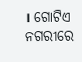। ଗୋଟିଏ ନଗରୀରେ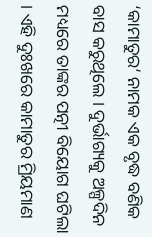‘କାମାତୁର’ ନାମକ ଏକ ବୃଦ୍ଧ ବଣିକ ବାସ କରୁଥିଲେ । ଦୁର୍ଭାଗ୍ୟକୁ ଅଳ୍ପଦିନ ମଧ୍ୟରେ ତାଙ୍କର ପତ୍ନୀ ବିୟୋଗ ଘଟିଲା । ଏହି ଦୁଃଖରେ କାମାତୁର ମ୍ରିୟମାଣ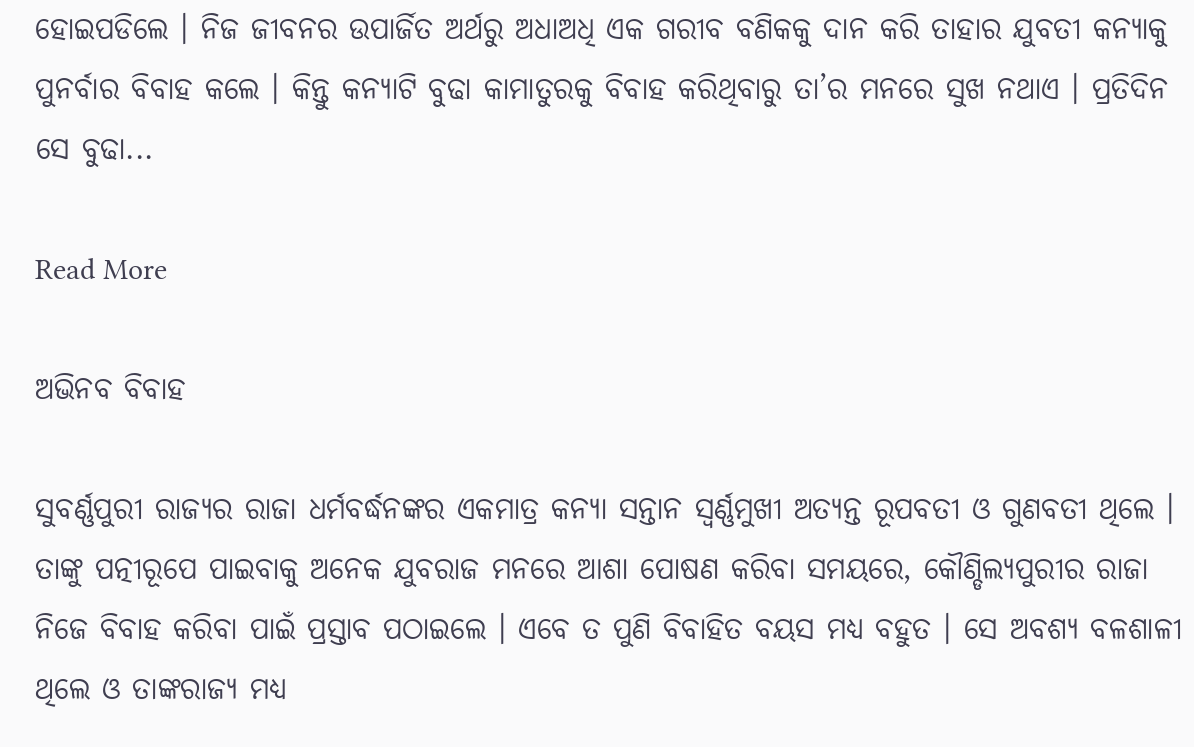ହୋଇପଡିଲେ । ନିଜ ଜୀବନର ଉପାର୍ଜିତ ଅର୍ଥରୁ ଅଧାଅଧି ଏକ ଗରୀବ ବଣିକକୁ ଦାନ କରି ତାହାର ଯୁବତୀ କନ୍ୟାକୁ ପୁନର୍ବାର ବିବାହ କଲେ । କିନ୍ତୁ କନ୍ୟାଟି ବୁଢା କାମାତୁରକୁ ବିବାହ କରିଥିବାରୁ ତା’ର ମନରେ ସୁଖ ନଥାଏ । ପ୍ରତିଦିନ ସେ ବୁଢା...

Read More

ଅଭିନବ ବିବାହ

ସୁବର୍ଣ୍ଣପୁରୀ ରାଜ୍ୟର ରାଜା ଧର୍ମବର୍ଦ୍ଧନଙ୍କର ଏକମାତ୍ର କନ୍ୟା ସନ୍ତାନ ସ୍ୱର୍ଣ୍ଣମୁଖୀ ଅତ୍ୟନ୍ତ ରୂପବତୀ ଓ ଗୁଣବତୀ ଥିଲେ । ତାଙ୍କୁ ପତ୍ନୀରୂପେ ପାଇବାକୁ ଅନେକ ଯୁବରାଜ ମନରେ ଆଶା ପୋଷଣ କରିବା ସମୟରେ, କୌଣ୍ଡିଲ୍ୟପୁରୀର ରାଜା ନିଜେ ବିବାହ କରିବା ପାଇଁ ପ୍ରସ୍ତାବ ପଠାଇଲେ । ଏବେ ତ ପୁଣି ବିବାହିତ ବୟସ ମଧ୍ୟ ବହୁତ । ସେ ଅବଶ୍ୟ ବଳଶାଳୀ ଥିଲେ ଓ ତାଙ୍କରାଜ୍ୟ ମଧ୍ୟ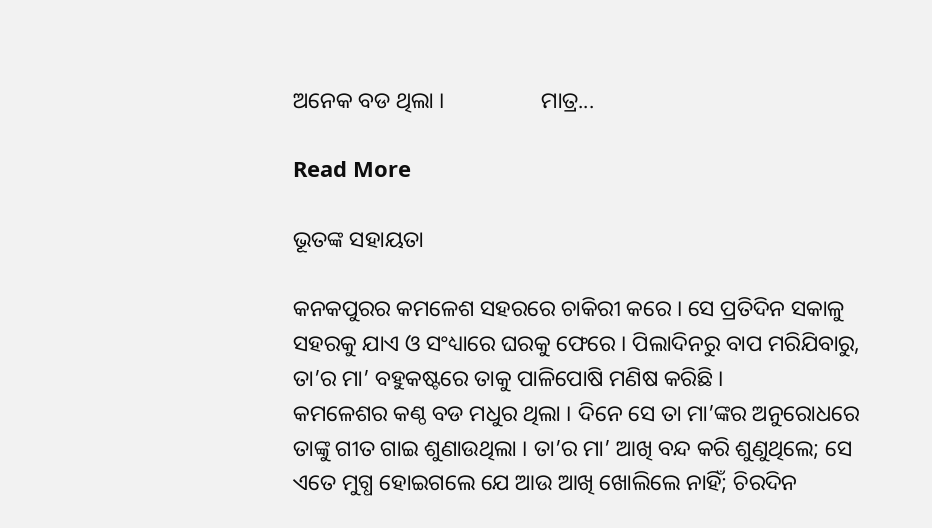ଅନେକ ବଡ ଥିଲା ।                 ମାତ୍ର...

Read More

ଭୂତଙ୍କ ସହାୟତା

କନକପୁରର କମଳେଶ ସହରରେ ଚାକିରୀ କରେ । ସେ ପ୍ରତିଦିନ ସକାଳୁ ସହରକୁ ଯାଏ ଓ ସଂଧ୍ୟାରେ ଘରକୁ ଫେରେ । ପିଲାଦିନରୁ ବାପ ମରିଯିବାରୁ, ତା’ର ମା’ ବହୁକଷ୍ଟରେ ତାକୁ ପାଳିପୋଷି ମଣିଷ କରିଛି ।                 କମଳେଶର କଣ୍ଠ ବଡ ମଧୁର ଥିଲା । ଦିନେ ସେ ତା ମା’ଙ୍କର ଅନୁରୋଧରେ ତାଙ୍କୁ ଗୀତ ଗାଇ ଶୁଣାଉଥିଲା । ତା’ର ମା’ ଆଖି ବନ୍ଦ କରି ଶୁଣୁଥିଲେ; ସେ ଏତେ ମୁଗ୍ଧ ହୋଇଗଲେ ଯେ ଆଉ ଆଖି ଖୋଲିଲେ ନାହିଁ; ଚିରଦିନ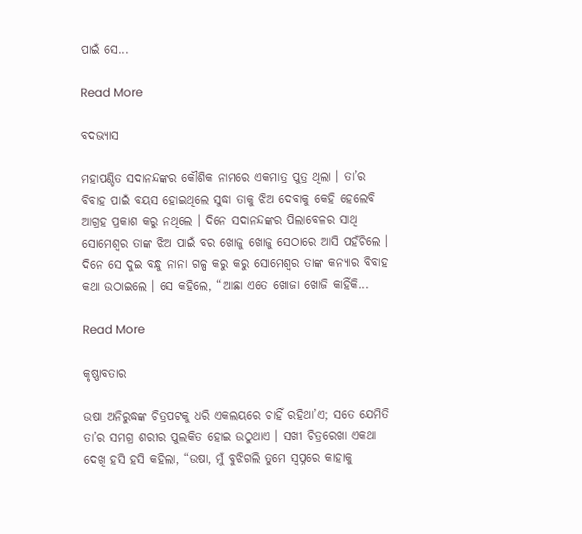ପାଇଁ ସେ...

Read More

ବଦଭ୍ୟାସ

ମହାପଣ୍ଡିତ ସଦାନନ୍ଦଙ୍କର କୌଶିକ ନାମରେ ଏକମାତ୍ର ପୁତ୍ର ଥିଲା । ତା’ର ବିବାହ ପାଇଁ ବୟସ ହୋଇଥିଲେ ସୁଦ୍ଧା ତାକୁ ଝିଅ ଦେବାକୁ କେହି ହେଲେବି ଆଗ୍ରହ ପ୍ରକାଶ କରୁ ନଥିଲେ । ଦିନେ ସଦାନନ୍ଦଙ୍କର ପିଲାବେଳର ସାଥି ସୋମେଶ୍ୱର ତାଙ୍କ ଝିଅ ପାଇଁ ବର ଖୋଜୁ ଖୋଜୁ ସେଠାରେ ଆସି ପହଁଚିଲେ । ଦିନେ ସେ ଦୁଇ ବନ୍ଧୁ ନାନା ଗଳ୍ପ କରୁ କରୁ ସୋମେଶ୍ୱର ତାଙ୍କ କନ୍ୟାର ବିବାହ କଥା ଉଠାଇଲେ । ସେ କହିଲେ, “ଆଛା ଏତେ ଖୋଜା ଖୋଜି କାହିଁକି...

Read More

କୃଷ୍ଣାବତାର

ଉଷା ଅନିରୁଦ୍ଧଙ୍କ ଚିତ୍ରପଟକୁ ଧରି ଏକଲୟରେ ଚାହିଁ ରହିଥା’ଏ; ସତେ ଯେମିତି ତା’ର ସମଗ୍ର ଶରୀର ପୁଲକିତ ହୋଇ ଉଠୁଥାଏ । ସଖୀ ଚିତ୍ରରେଖା ଏକଥା ଦେଖି ହସି ହସି କହିଲା, “ଉଷା, ମୁଁ ବୁଝିଗଲି ତୁମେ ସ୍ୱପ୍ନରେ କାହାକୁ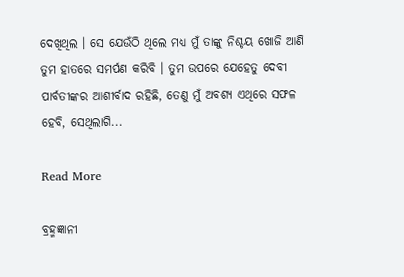ଦେଖିଥିଲ । ସେ ଯେଉଁଠି ଥିଲେ ମଧ୍ୟ ମୁଁ ତାଙ୍କୁ ନିଶ୍ଚୟ ଖୋଜି ଆଣି ତୁମ ହାତରେ ସମର୍ପଣ କରିବି । ତୁମ ଉପରେ ଯେହେତୁ ଦେବୀ ପାର୍ବତୀଙ୍କର ଆଶୀର୍ବାଦ ରହିଛି, ତେଣୁ ମୁଁ ଅବଶ୍ୟ ଏଥିରେ ସଫଳ ହେବି, ସେଥିଲାଗି...

Read More

ବ୍ରହ୍ମଜ୍ଞାନୀ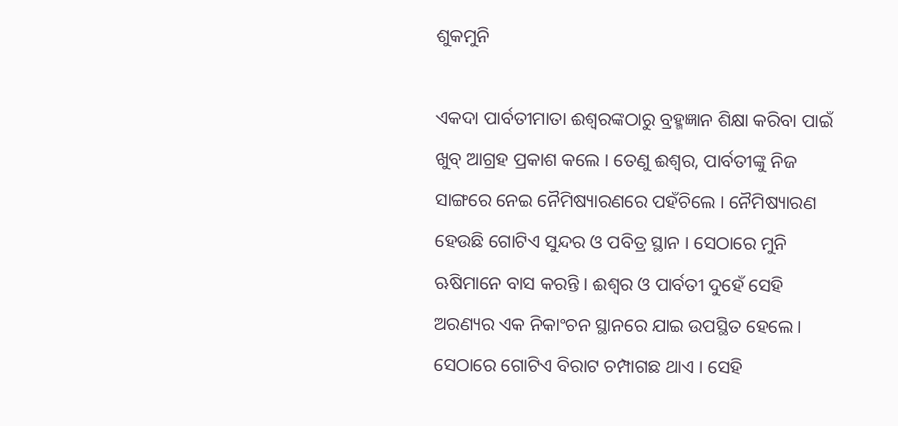ଶୁକମୁନି

ଏକଦା ପାର୍ବତୀମାତା ଈଶ୍ୱରଙ୍କଠାରୁ ବ୍ରହ୍ମଜ୍ଞାନ ଶିକ୍ଷା କରିବା ପାଇଁ ଖୁବ୍ ଆଗ୍ରହ ପ୍ରକାଶ କଲେ । ତେଣୁ ଈଶ୍ୱର, ପାର୍ବତୀଙ୍କୁ ନିଜ ସାଙ୍ଗରେ ନେଇ ନୈମିଷ୍ୟାରଣରେ ପହଁଚିଲେ । ନୈମିଷ୍ୟାରଣ ହେଉଛି ଗୋଟିଏ ସୁନ୍ଦର ଓ ପବିତ୍ର ସ୍ଥାନ । ସେଠାରେ ମୁନି ଋଷିମାନେ ବାସ କରନ୍ତି । ଈଶ୍ୱର ଓ ପାର୍ବତୀ ଦୁହେଁ ସେହି ଅରଣ୍ୟର ଏକ ନିକାଂଚନ ସ୍ଥାନରେ ଯାଇ ଉପସ୍ଥିତ ହେଲେ । ସେଠାରେ ଗୋଟିଏ ବିରାଟ ଚମ୍ପାଗଛ ଥାଏ । ସେହି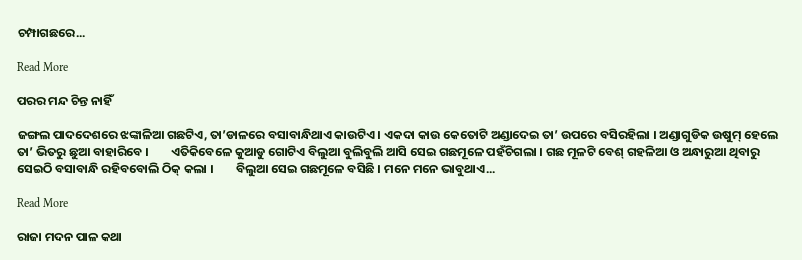ଚମ୍ପାଗଛରେ...

Read More

ପରର ମନ୍ଦ ଚିନ୍ତ ନାହିଁ

ଜଙ୍ଗଲ ପାଦଦେଶରେ ଝଙ୍କାଳିଆ ଗଛଟିଏ, ତା’ଡାଳରେ ବସାବାନ୍ଧିଥାଏ କାଉଟିଏ । ଏକଦା କାଉ କେତୋଟି ଅଣ୍ଡାଦେଇ ତା’ ଉପରେ ବସିରହିଲା । ଅଣ୍ଡାଗୁଡିକ ଉଷୁମ୍ ହେଲେ ତା’ ଭିତରୁ ଛୁଆ ବାହାରିବେ ।        ଏତିକିବେଳେ କୁଆଡୁ ଗୋଟିଏ ବିଲୁଆ ବୁଲିବୁଲି ଆସି ସେଇ ଗଛମୂଳେ ପହଁଚିଗଲା । ଗଛ ମୂଳଟି ବେଶ୍ ଗହଳିଆ ଓ ଅନ୍ଧାରୁଆ ଥିବାରୁ ସେଇଠି ବସାବାନ୍ଧି ରହିବବୋଲି ଠିକ୍ କଲା ।        ବିଲୁଆ ସେଇ ଗଛମୂଳେ ବସିଛି । ମନେ ମନେ ଭାବୁଥାଏ...

Read More

ରାଜା ମଦନ ପାଳ କଥା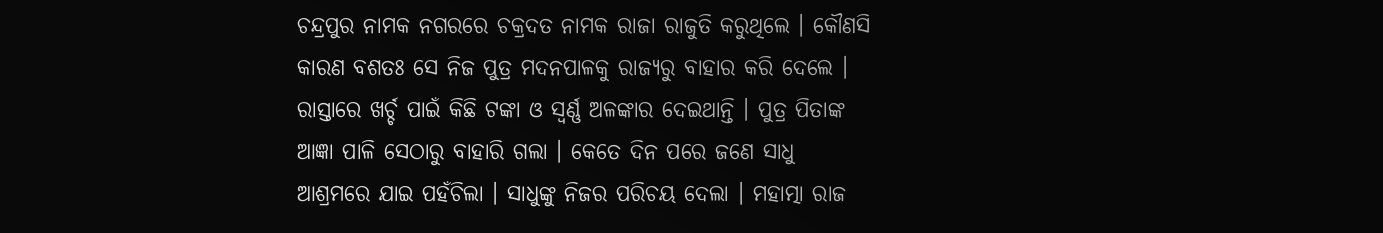ଚନ୍ଦ୍ରପୁର ନାମକ ନଗରରେ ଚକ୍ରଦତ ନାମକ ରାଜା ରାଜୁତି କରୁଥିଲେ । କୌଣସି କାରଣ ବଶତଃ ସେ ନିଜ ପୁତ୍ର ମଦନପାଳକୁ ରାଜ୍ୟରୁ ବାହାର କରି ଦେଲେ । ରାସ୍ତାରେ ଖର୍ଚ୍ଚ ପାଇଁ କିଛି ଟଙ୍କା ଓ ସ୍ୱର୍ଣ୍ଣ ଅଳଙ୍କାର ଦେଇଥାନ୍ତି । ପୁତ୍ର ପିତାଙ୍କ ଆଜ୍ଞା ପାଳି ସେଠାରୁ ବାହାରି ଗଲା । କେତେ ଦିନ ପରେ ଜଣେ ସାଧୁ ଆଶ୍ରମରେ ଯାଇ ପହଁଚିଲା । ସାଧୁଙ୍କୁ ନିଜର ପରିଚୟ ଦେଲା । ମହାତ୍ମା ରାଜ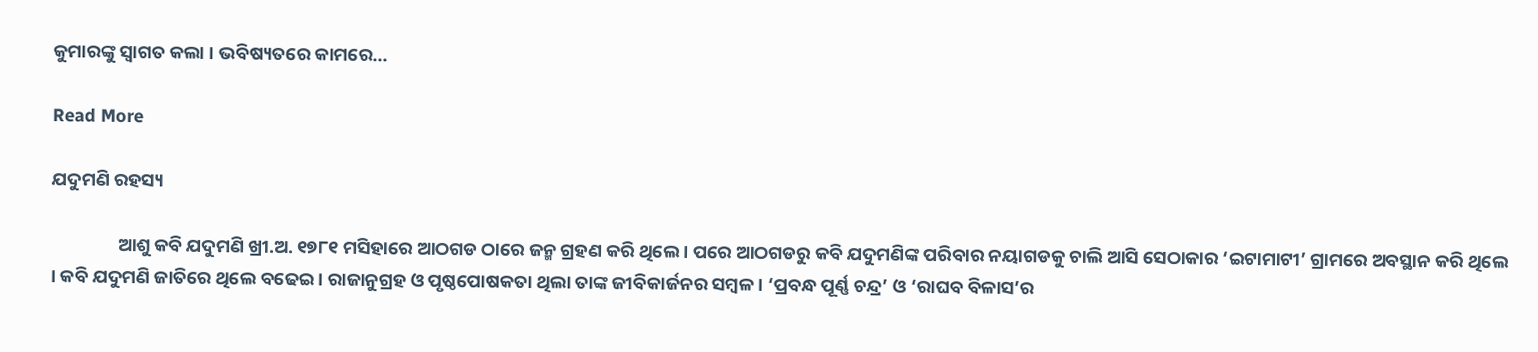କୁମାରଙ୍କୁ ସ୍ୱାଗତ କଲା । ଭବିଷ୍ୟତରେ କାମରେ...

Read More

ଯଦୁମଣି ରହସ୍ୟ

                ଆଶୁ କବି ଯଦୁମଣି ଖ୍ରୀ.ଅ. ୧୭୮୧ ମସିହାରେ ଆଠଗଡ ଠାରେ ଜନ୍ମ ଗ୍ରହଣ କରି ଥିଲେ । ପରେ ଆଠଗଡରୁ କବି ଯଦୁମଣିଙ୍କ ପରିବାର ନୟାଗଡକୁ ଚାଲି ଆସି ସେଠାକାର ‘ଇଟାମାଟୀ’ ଗ୍ରାମରେ ଅବସ୍ଥାନ କରି ଥିଲେ । କବି ଯଦୁମଣି ଜାତିରେ ଥିଲେ ବଢେଇ । ରାଜାନୁଗ୍ରହ ଓ ପୃଷ୍ଠପୋଷକତା ଥିଲା ତାଙ୍କ ଜୀବିକାର୍ଜନର ସମ୍ବଳ । ‘ପ୍ରବନ୍ଧ ପୂର୍ଣ୍ଣ ଚନ୍ଦ୍ର’ ଓ ‘ରାଘବ ବିଳାସ’ର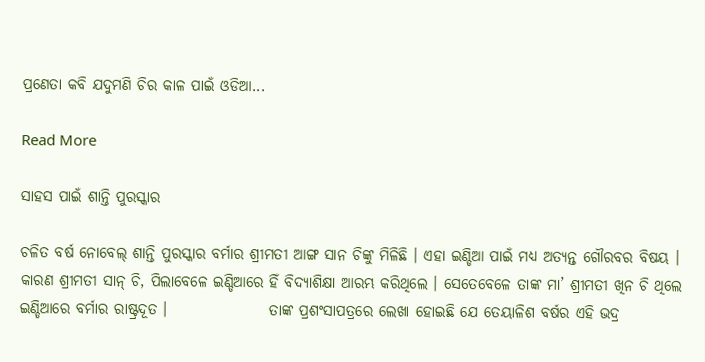ପ୍ରଣେତା କବି ଯଦୁମଣି ଚିର କାଳ ପାଇଁ ଓଡିଆ...

Read More

ସାହସ ପାଇଁ ଶାନ୍ତି ପୁରସ୍କାର

ଚଳିତ ବର୍ଷ ନୋବେଲ୍ ଶାନ୍ତି ପୁରସ୍କାର ବର୍ମାର ଶ୍ରୀମତୀ ଆଙ୍ଗ ସାନ ଚିଙ୍କୁ ମିଳିଛି । ଏହା ଇଣ୍ଡିଆ ପାଇଁ ମଧ୍ୟ ଅତ୍ୟନ୍ତ ଗୌରବର ବିଷୟ । କାରଣ ଶ୍ରୀମତୀ ସାନ୍ ଚି, ପିଲାବେଳେ ଇଣ୍ଡିଆରେ ହିଁ ବିଦ୍ୟାଶିକ୍ଷା ଆରମ୍ଭ କରିଥିଲେ । ସେତେବେଳେ ତାଙ୍କ ମା’ ଶ୍ରୀମତୀ ଖିନ ଚି ଥିଲେ ଇଣ୍ଡିଆରେ ବର୍ମାର ରାଷ୍ଟ୍ରଦୂତ ।                 ତାଙ୍କ ପ୍ରଶଂସାପତ୍ରରେ ଲେଖା ହୋଇଛି ଯେ ତେୟାଳିଶ ବର୍ଷର ଏହି ଭଦ୍ର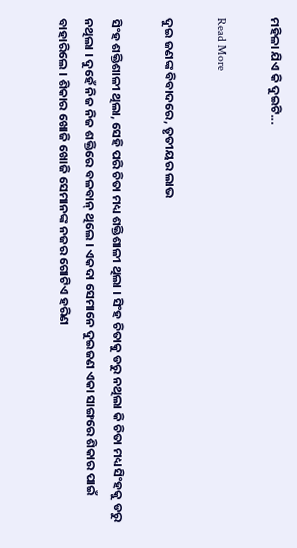ମହିଳା ଯିଏ କି ଦୁଇଟି...

Read More

ଦୁଇ ଜଣଙ୍କ ବିବାଦରେ, ତୃତୀୟର ଲାଭ

ସିଂହ ଶକ୍ତିଶାଳୀ ଥିଲା, ସେହି ପରି ଚିତା ମଧ୍ୟ ଶକ୍ତିଶାଳୀ ଥିଲା । ସିଂହ ଚିତାକୁ ଡରୁ ନଥିଲା କି ଚିତା ମଧ୍ୟ ସିଂହକୁ ଡରୁ ନଥିଲା । ଦୁହେଁ ନିଜ ନିଜ ଶକ୍ତିରେ ବଳବାନ୍ ଥିଲେ । ଏକଦା ସେମାନେ ଦୁଇଜଣ ଏକା ସାଙ୍ଗରେ ଶିକାର ପାଇଁ ବାହାରିଲେ । ଶିକାର ଖୋଜି ଖୋଜି ସେମାନଙ୍କ ନଜର ଗୋଟିଏ ହରିଣ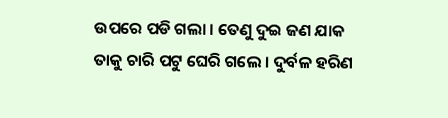ଉପରେ ପଡି ଗଲା । ତେଣୁ ଦୁଇ ଜଣ ଯାକ ତାକୁ ଚାରି ପଟୁ ଘେରି ଗଲେ । ଦୁର୍ବଳ ହରିଣ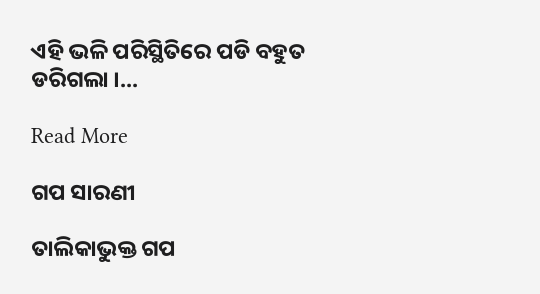ଏହି ଭଳି ପରିସ୍ଥିତିରେ ପଡି ବହୁତ ଡରିଗଲା ।...

Read More

ଗପ ସାରଣୀ

ତାଲିକାଭୁକ୍ତ ଗପ